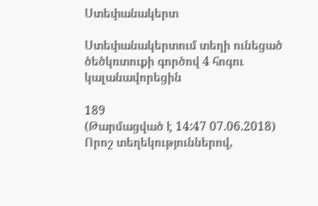Ստեփանակերտ

Ստեփանակերտում տեղի ունեցած ծեծկռտուքի գործով 4 հոգու կալանավորեցին

189
(Թարմացված է 14:47 07.06.2018)
Որոշ տեղեկություններով,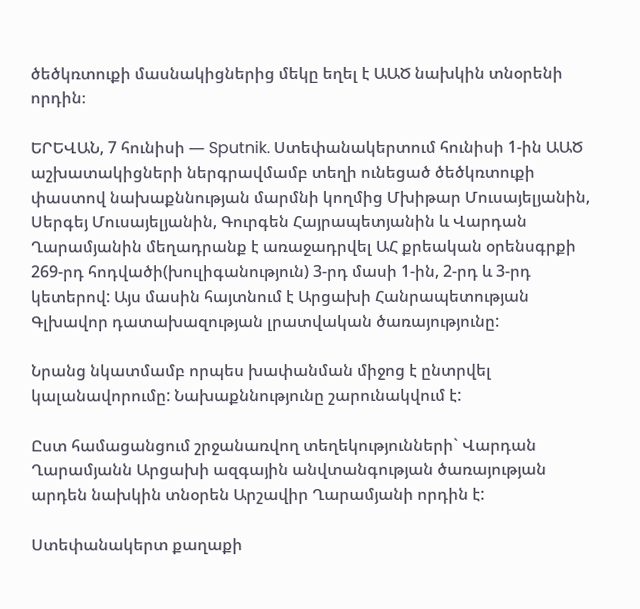ծեծկռտուքի մասնակիցներից մեկը եղել է ԱԱԾ նախկին տնօրենի որդին։

ԵՐԵՎԱՆ, 7 հունիսի — Sputnik. Ստեփանակերտում հունիսի 1-ին ԱԱԾ աշխատակիցների ներգրավմամբ տեղի ունեցած ծեծկռտուքի փաստով նախաքննության մարմնի կողմից Մխիթար Մուսայելյանին, Սերգեյ Մուսայելյանին, Գուրգեն Հայրապետյանին և Վարդան Ղարամյանին մեղադրանք է առաջադրվել ԱՀ քրեական օրենսգրքի 269-րդ հոդվածի(խուլիգանություն) 3-րդ մասի 1-ին, 2-րդ և 3-րդ կետերով: Այս մասին հայտնում է Արցախի Հանրապետության Գլխավոր դատախազության լրատվական ծառայությունը:

Նրանց նկատմամբ որպես խափանման միջոց է ընտրվել կալանավորումը: Նախաքննությունը շարունակվում է:

Ըստ համացանցում շրջանառվող տեղեկությունների` Վարդան Ղարամյանն Արցախի ազգային անվտանգության ծառայության արդեն նախկին տնօրեն Արշավիր Ղարամյանի որդին է:

Ստեփանակերտ քաղաքի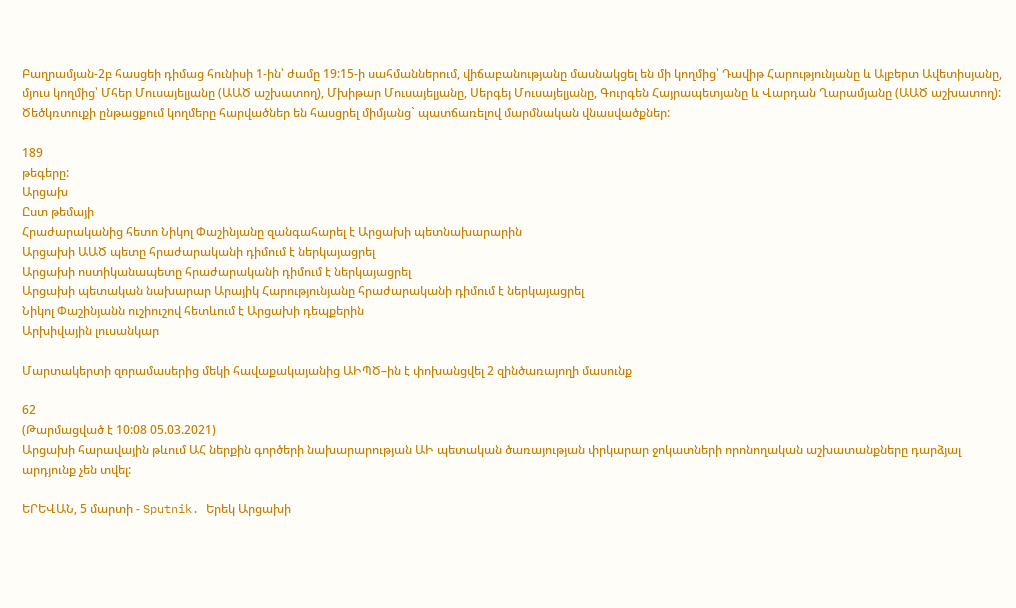Բաղրամյան-2բ հասցեի դիմաց հունիսի 1-ին՝ ժամը 19:15-ի սահմաններում, վիճաբանությանը մասնակցել են մի կողմից՝ Դավիթ Հարությունյանը և Ալբերտ Ավետիսյանը, մյուս կողմից՝ Մհեր Մուսայելյանը (ԱԱԾ աշխատող), Մխիթար Մուսայելյանը, Սերգեյ Մուսայելյանը, Գուրգեն Հայրապետյանը և Վարդան Ղարամյանը (ԱԱԾ աշխատող): Ծեծկռտուքի ընթացքում կողմերը հարվածներ են հասցրել միմյանց` պատճառելով մարմնական վնասվածքներ:

189
թեգերը:
Արցախ
Ըստ թեմայի
Հրաժարականից հետո Նիկոլ Փաշինյանը զանգահարել է Արցախի պետնախարարին
Արցախի ԱԱԾ պետը հրաժարականի դիմում է ներկայացրել
Արցախի ոստիկանապետը հրաժարականի դիմում է ներկայացրել
Արցախի պետական նախարար Արայիկ Հարությունյանը հրաժարականի դիմում է ներկայացրել
Նիկոլ Փաշինյանն ուշիուշով հետևում է Արցախի դեպքերին
Արխիվային լուսանկար

Մարտակերտի զորամասերից մեկի հավաքակայանից ԱԻՊԾ–ին է փոխանցվել 2 զինծառայողի մասունք

62
(Թարմացված է 10:08 05.03.2021)
Արցախի հարավային թևում ԱՀ ներքին գործերի նախարարության ԱԻ պետական ծառայության փրկարար ջոկատների որոնողական աշխատանքները դարձյալ արդյունք չեն տվել:

ԵՐԵՎԱՆ, 5 մարտի - Sputnik. Երեկ Արցախի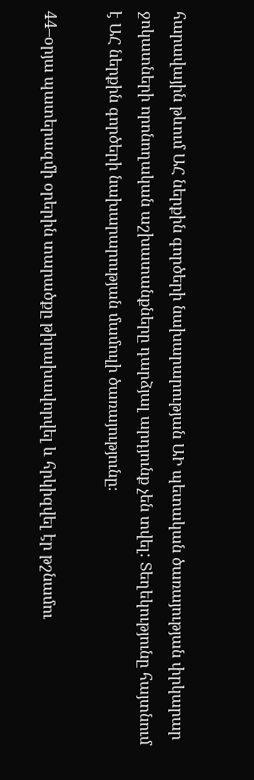հարավային թևում ԱՀ ներքին գործերի նախարարության ԱԻ պետական ծառայության փրկարար ջոկատների որոնողական աշխատանքները դարձյալ արդյունք չեն տվել: Տեղեկությունը հայտնում է ԱՀ ներքին գործերի նախարարության մամուլի ծառայությունը։

44–օրյա պատերազմի օրերին տարածքը թիրախավորվել և հրկիզվել էր թշնամու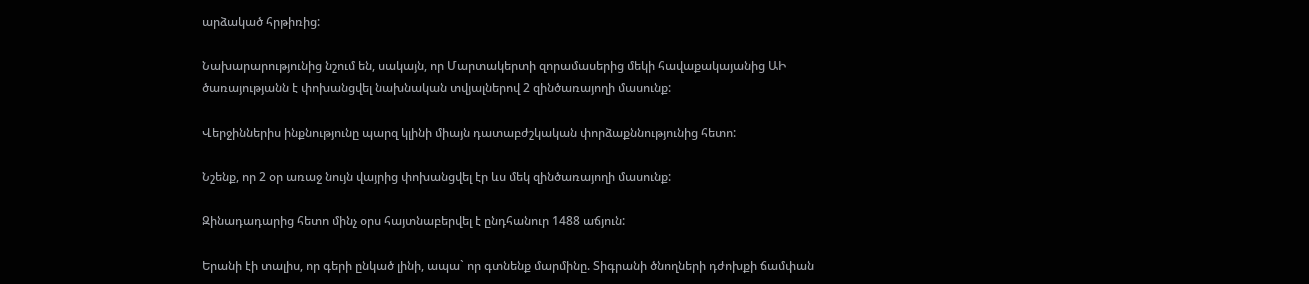արձակած հրթիռից:

Նախարարությունից նշում են, սակայն, որ Մարտակերտի զորամասերից մեկի հավաքակայանից ԱԻ ծառայությանն է փոխանցվել նախնական տվյալներով 2 զինծառայողի մասունք:

Վերջիններիս ինքնությունը պարզ կլինի միայն դատաբժշկական փորձաքննությունից հետո:

Նշենք, որ 2 օր առաջ նույն վայրից փոխանցվել էր ևս մեկ զինծառայողի մասունք:

Զինադադարից հետո մինչ օրս հայտնաբերվել է ընդհանուր 1488 աճյուն:

Երանի էի տալիս, որ գերի ընկած լինի, ապա` որ գտնենք մարմինը. Տիգրանի ծնողների դժոխքի ճամփան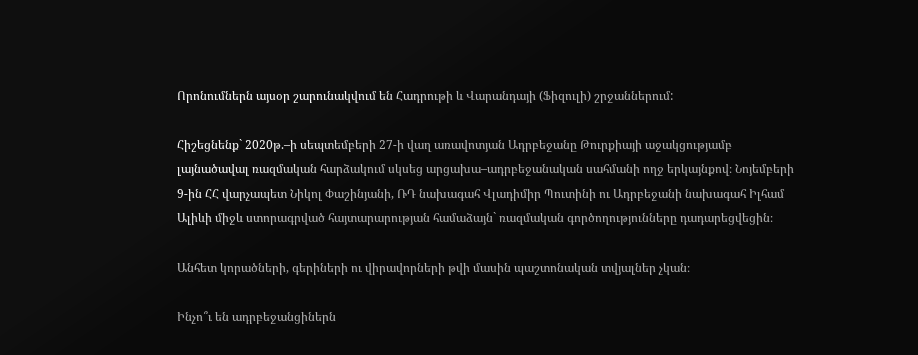Որոնումներն այսօր շարունակվում են Հադրութի և Վարանդայի (Ֆիզուլի) շրջաններում:

Հիշեցնենք` 2020թ.–ի սեպտեմբերի 27-ի վաղ առավոտյան Ադրբեջանը Թուրքիայի աջակցությամբ լայնածավալ ռազմական հարձակում սկսեց արցախա–ադրբեջանական սահմանի ողջ երկայնքով։ Նոյեմբերի 9-ին ՀՀ վարչապետ Նիկոլ Փաշինյանի, ՌԴ նախագահ Վլադիմիր Պուտինի ու Ադրբեջանի նախագահ Իլհամ Ալիևի միջև ստորագրված հայտարարության համաձայն` ռազմական գործողությունները դադարեցվեցին։

Անհետ կորածների, գերիների ու վիրավորների թվի մասին պաշտոնական տվյալներ չկան։

Ինչո՞ւ են ադրբեջանցիներն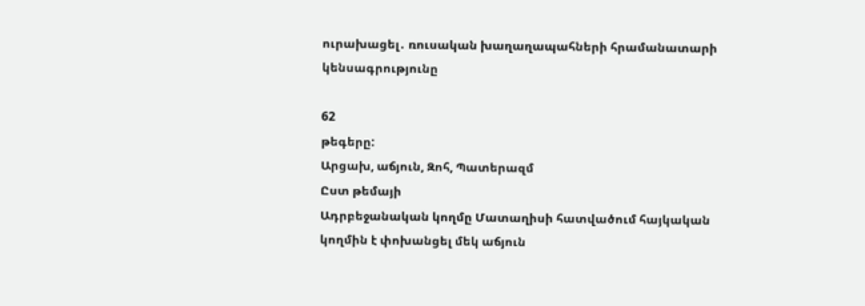ուրախացել․ ռուսական խաղաղապահների հրամանատարի կենսագրությունը

62
թեգերը:
Արցախ, աճյուն, Զոհ, Պատերազմ
Ըստ թեմայի
Ադրբեջանական կողմը Մատաղիսի հատվածում հայկական կողմին է փոխանցել մեկ աճյուն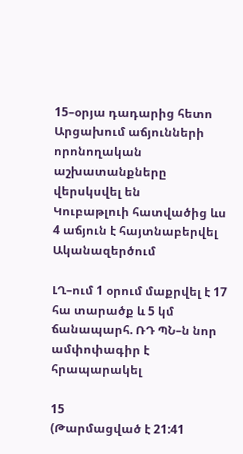15–օրյա դադարից հետո Արցախում աճյունների որոնողական աշխատանքները վերսկսվել են
Կուբաթլուի հատվածից ևս 4 աճյուն է հայտնաբերվել
Ականազերծում

ԼՂ–ում 1 օրում մաքրվել է 17 հա տարածք և 5 կմ ճանապարհ. ՌԴ ՊՆ–ն նոր ամփոփագիր է հրապարակել

15
(Թարմացված է 21:41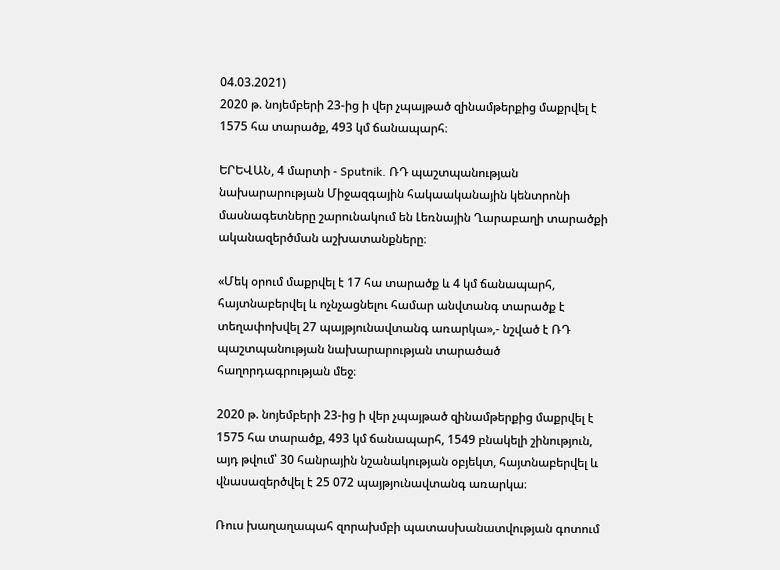04.03.2021)
2020 թ. նոյեմբերի 23-ից ի վեր չպայթած զինամթերքից մաքրվել է 1575 հա տարածք, 493 կմ ճանապարհ։

ԵՐԵՎԱՆ, 4 մարտի - Sputnik. ՌԴ պաշտպանության նախարարության Միջազգային հակաականային կենտրոնի մասնագետները շարունակում են Լեռնային Ղարաբաղի տարածքի ականազերծման աշխատանքները։

«Մեկ օրում մաքրվել է 17 հա տարածք և 4 կմ ճանապարհ, հայտնաբերվել և ոչնչացնելու համար անվտանգ տարածք է տեղափոխվել 27 պայթյունավտանգ առարկա»,- նշված է ՌԴ պաշտպանության նախարարության տարածած հաղորդագրության մեջ։

2020 թ. նոյեմբերի 23-ից ի վեր չպայթած զինամթերքից մաքրվել է 1575 հա տարածք, 493 կմ ճանապարհ, 1549 բնակելի շինություն, այդ թվում՝ 30 հանրային նշանակության օբյեկտ, հայտնաբերվել և վնասազերծվել է 25 072 պայթյունավտանգ առարկա։

Ռուս խաղաղապահ զորախմբի պատասխանատվության գոտում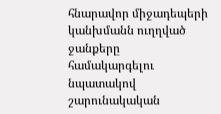հնարավոր միջադեպերի կանխմանն ուղղված ջանքերը համակարգելու նպատակով շարունակական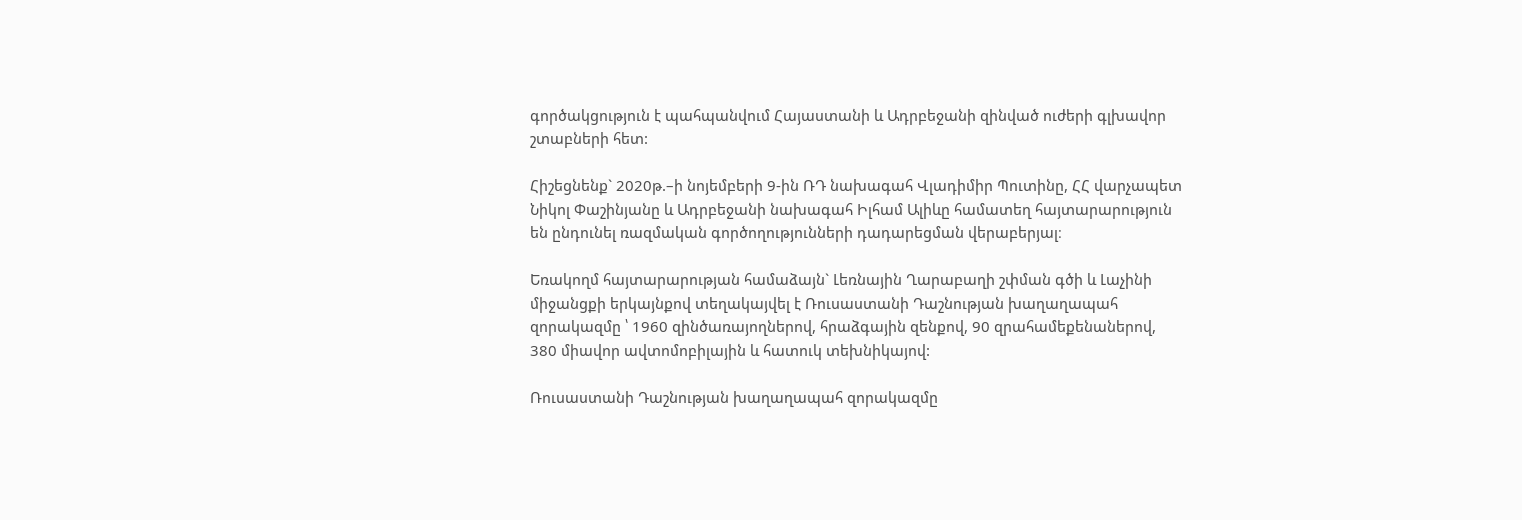գործակցություն է պահպանվում Հայաստանի և Ադրբեջանի զինված ուժերի գլխավոր շտաբների հետ:

Հիշեցնենք` 2020թ.–ի նոյեմբերի 9-ին ՌԴ նախագահ Վլադիմիր Պուտինը, ՀՀ վարչապետ Նիկոլ Փաշինյանը և Ադրբեջանի նախագահ Իլհամ Ալիևը համատեղ հայտարարություն են ընդունել ռազմական գործողությունների դադարեցման վերաբերյալ։

Եռակողմ հայտարարության համաձայն` Լեռնային Ղարաբաղի շփման գծի և Լաչինի միջանցքի երկայնքով տեղակայվել է Ռուսաստանի Դաշնության խաղաղապահ զորակազմը ՝ 1960 զինծառայողներով, հրաձգային զենքով, 90 զրահամեքենաներով, 380 միավոր ավտոմոբիլային և հատուկ տեխնիկայով:

Ռուսաստանի Դաշնության խաղաղապահ զորակազմը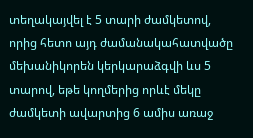տեղակայվել է 5 տարի ժամկետով, որից հետո այդ ժամանակահատվածը մեխանիկորեն կերկարաձգվի ևս 5 տարով, եթե կողմերից որևէ մեկը ժամկետի ավարտից 6 ամիս առաջ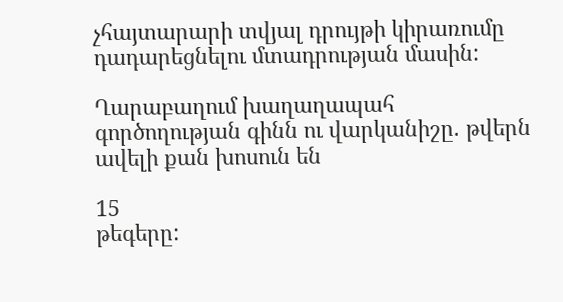չհայտարարի տվյալ դրույթի կիրառումը դադարեցնելու մտադրության մասին:

Ղարաբաղում խաղաղապահ գործողության գինն ու վարկանիշը. թվերն ավելի քան խոսուն են

15
թեգերը: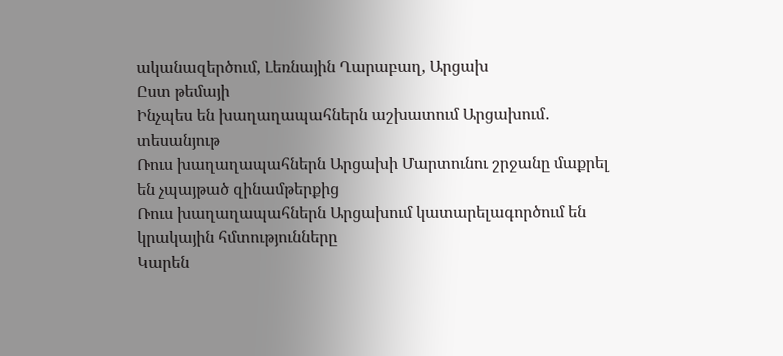ականազերծում, Լեռնային Ղարաբաղ, Արցախ
Ըստ թեմայի
Ինչպես են խաղաղապահներն աշխատում Արցախում․ տեսանյութ
Ռուս խաղաղապահներն Արցախի Մարտունու շրջանը մաքրել են չպայթած զինամթերքից
Ռուս խաղաղապահներն Արցախում կատարելագործում են կրակային հմտությունները
Կարեն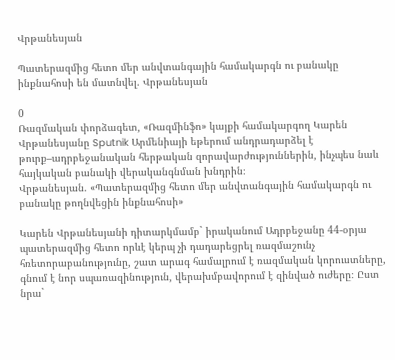Վրթանեսյան

Պատերազմից հետո մեր անվտանգային համակարգն ու բանակը ինքնահոսի են մատնվել. Վրթանեսյան

0
Ռազմական փորձագետ, «Ռազմինֆո» կայքի համակարգող Կարեն Վրթանեսյանը Sputnik Արմենիայի եթերում անդրադարձել է թուրք–ադրբեջանական հերթական զորավարժություններին, ինչպես նաև հայկական բանակի վերականգնման խնդրին։
Վրթանեսյան. «Պատերազմից հետո մեր անվտանգային համակարգն ու բանակը թողնվեցին ինքնահոսի»

Կարեն Վրթանեսյանի դիտարկմամբ` իրականում Ադրբեջանը 44-օրյա պատերազմից հետո որևէ կերպ չի դադարեցրել ռազմաշունչ հռետորաբանությունը, շատ արագ համալրում է ռազմական կորուստները, գնում է նոր սպառազինություն, վերախմբավորում է զինված ուժերը։ Ըստ նրա`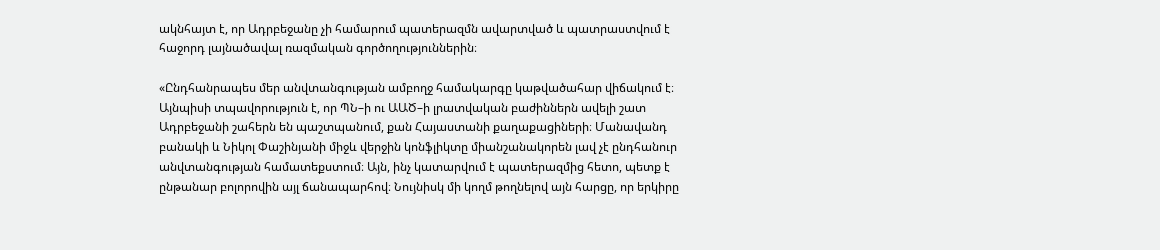ակնհայտ է, որ Ադրբեջանը չի համարում պատերազմն ավարտված և պատրաստվում է հաջորդ լայնածավալ ռազմական գործողություններին։

«Ընդհանրապես մեր անվտանգության ամբողջ համակարգը կաթվածահար վիճակում է։ Այնպիսի տպավորություն է, որ ՊՆ–ի ու ԱԱԾ–ի լրատվական բաժիններն ավելի շատ Ադրբեջանի շահերն են պաշտպանում, քան Հայաստանի քաղաքացիների։ Մանավանդ բանակի և Նիկոլ Փաշինյանի միջև վերջին կոնֆլիկտը միանշանակորեն լավ չէ ընդհանուր անվտանգության համատեքստում։ Այն, ինչ կատարվում է պատերազմից հետո, պետք է ընթանար բոլորովին այլ ճանապարհով։ Նույնիսկ մի կողմ թողնելով այն հարցը, որ երկիրը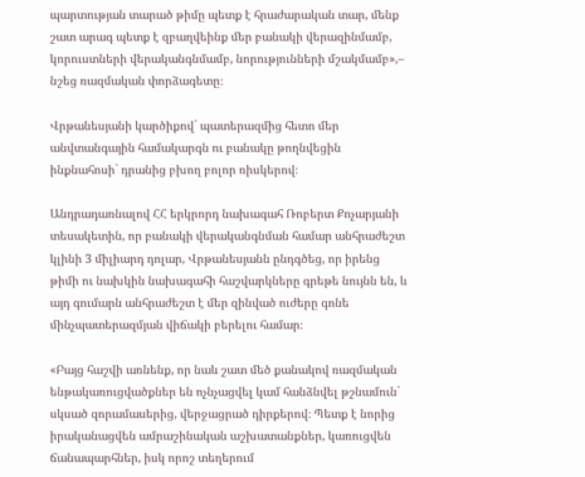պարտության տարած թիմը պետք է հրաժարական տար, մենք շատ արագ պետք է զբաղվեինք մեր բանակի վերազինմամբ, կորուստների վերականգնմամբ, նորությունների մշակմամբ»,– նշեց ռազմական փորձագետը։

Վրթանեսյանի կարծիքով` պատերազմից հետո մեր անվտանգային համակարգն ու բանակը թողնվեցին ինքնահոսի` դրանից բխող բոլոր ռիսկերով։

Անդրադառնալով ՀՀ երկրորդ նախագահ Ռոբերտ Քոչարյանի տեսակետին, որ բանակի վերականգնման համար անհրաժեշտ կլինի 3 միլիարդ դոլար, Վրթանեսյանն ընդգծեց, որ իրենց թիմի ու նախկին նախագահի հաշվարկները գրեթե նույնն են, և այդ գումարն անհրաժեշտ է մեր զինված ուժերը գոնե մինչպատերազմյան վիճակի բերելու համար։

«Բայց հաշվի առնենք, որ նաև շատ մեծ քանակով ռազմական ենթակառուցվածքներ են ոչնչացվել կամ հանձնվել թշնամուն` սկսած զորամասերից, վերջացրած դիրքերով։ Պետք է նորից իրականացվեն ամրաշինական աշխատանքներ, կառուցվեն ճանապարհներ, իսկ որոշ տեղերում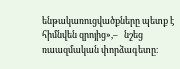ենթակառուցվածքները պետք է հիմնվեն զրոյից»,–   նշեց ռաազմական փորձագետը։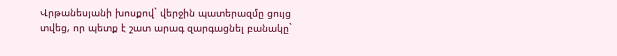Վրթանեսյանի խոսքով` վերջին պատերազմը ցույց տվեց, որ պետք է շատ արագ զարգացնել բանակը`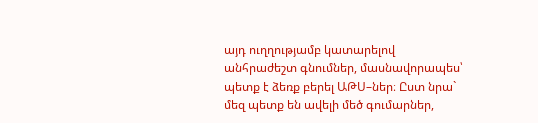այդ ուղղությամբ կատարելով անհրաժեշտ գնումներ, մասնավորապես՝ պետք է ձեռք բերել ԱԹՍ–ներ։ Ըստ նրա` մեզ պետք են ավելի մեծ գումարներ,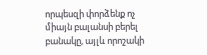որպեսզի փորձենք ոչ միայն բալանսի բերել բանակը, այլև որոշակի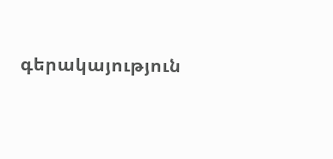գերակայություն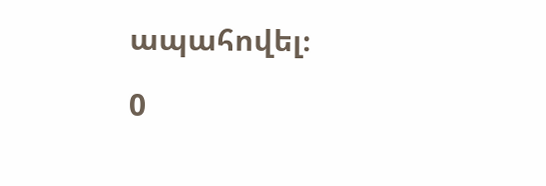ապահովել։

0